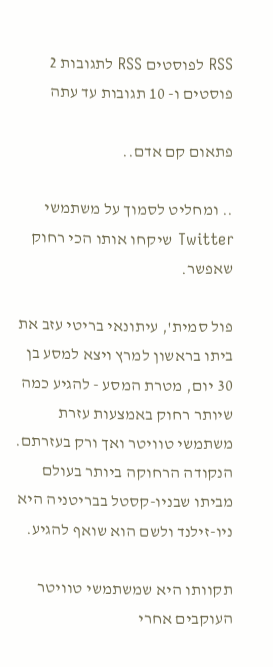RSS לפוסטים RSS לתגובות 2 פוסטים ו- 10 תגובות עד עתה

פתאום קם אדם..

.. ומחליט לסמוך על משתמשי Twitter שיקחו אותו הכי רחוק שאפשר.

פול סמית', עיתונאי בריטי עזב את ביתו בראשון למרץ ויצא למסע בן 30 יום, מטרת המסע - להגיע כמה שיותר רחוק באמצעות עזרת משתמשי טוויטר ואך ורק בעזרתם. הנקודה הרחוקה ביותר בעולם מביתו שבניו-קסטל בבריטניה היא ניו-זילנד ולשם הוא שואף להגיע.

תקוותו היא שמשתמשי טוויטר העוקבים אחרי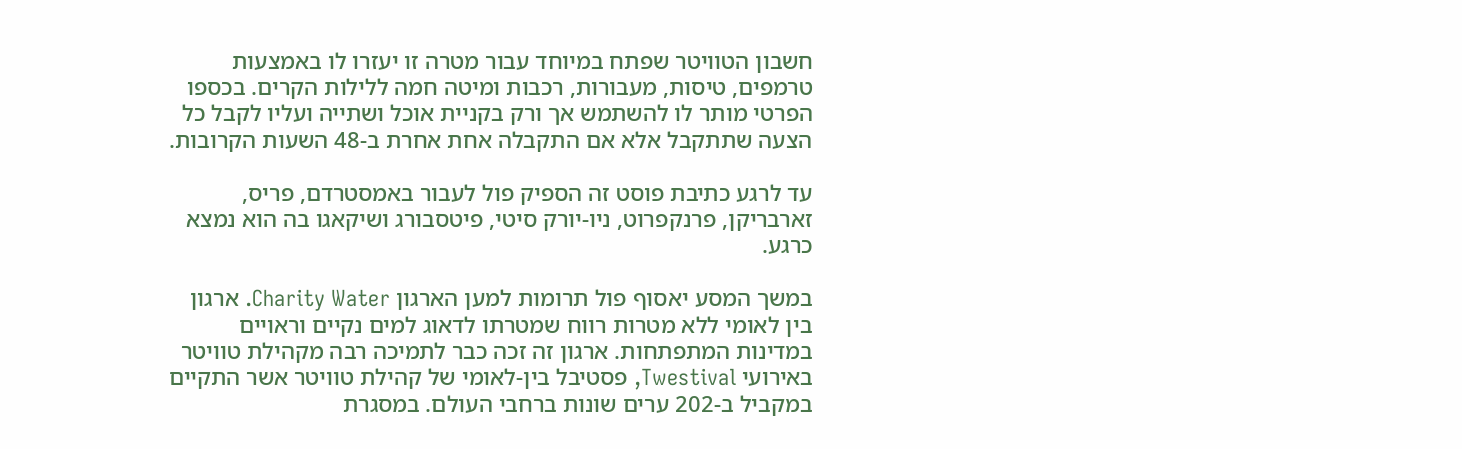חשבון הטוויטר שפתח במיוחד עבור מטרה זו יעזרו לו באמצעות טרמפים, טיסות, מעבורות, רכבות ומיטה חמה ללילות הקרים. בכספו הפרטי מותר לו להשתמש אך ורק בקניית אוכל ושתייה ועליו לקבל כל הצעה שתתקבל אלא אם התקבלה אחת אחרת ב-48 השעות הקרובות.

עד לרגע כתיבת פוסט זה הספיק פול לעבור באמסטרדם, פריס, זארבריקן, פרנקפרוט, ניו-יורק סיטי, פיטסבורג ושיקאגו בה הוא נמצא כרגע.

במשך המסע יאסוף פול תרומות למען הארגון Charity Water. ארגון בין לאומי ללא מטרות רווח שמטרתו לדאוג למים נקיים וראויים במדינות המתפתחות. ארגון זה זכה כבר לתמיכה רבה מקהילת טוויטר באירועי Twestival, פסטיבל בין-לאומי של קהילת טוויטר אשר התקיים במקביל ב-202 ערים שונות ברחבי העולם. במסגרת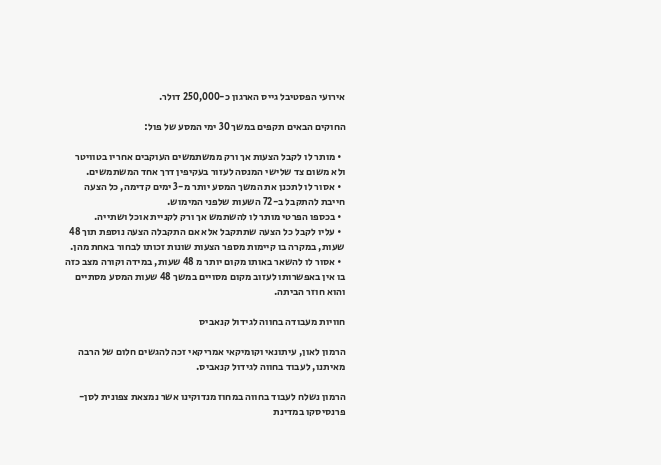אירועי הפסטיבל גייס הארגון כ-250,000 דולר.

החוקים הבאים תקפים במשך 30 ימי המסע של פול:

  • מותר לו לקבל הצעות אך ורק ממשתמשים העוקבים אחריו בטוויטר ולא משום צד שלישי המנסה לעזור בעקיפין דרך אחד המשתמשים.
  • אסור לו לתכנן את המשך המסע יותר מ-3 ימים קדימה, כל הצעה חייבת להתקבל ב-72 השעות שלפני המימוש.
  • בכספו הפרטי מותר לו להשתמש אך ורק לקניית אוכל ושתייה.
  • עליו לקבל כל הצעה שתתקבל אלא אם התקבלה הצעה נוספת תוך 48 שעות, במקרה בו קיימות מספר הצעות שונות זכותו לבחור באחת מהן.
  • אסור לו להשאר באותו מקום יותר מ 48 שעות, במידה וקורה מצב כזה בו אין באפשרותו לעזוב מקום מסויים במשך 48 שעות המסע מסתיים והוא חוזר הביתה.

חוויות מעבודה בחווה לגידול קנאביס

הרמון לאון, עיתונאי וקומיקאי אמריקאי זכה להגשים חלום של הרבה מאיתנו, לעבוד בחווה לגידול קנאביס.

הרמון נשלח לעבוד בחווה במחוז מנדוקינו אשר נמצאת צפונית לסן-פרנסיסקו במדינת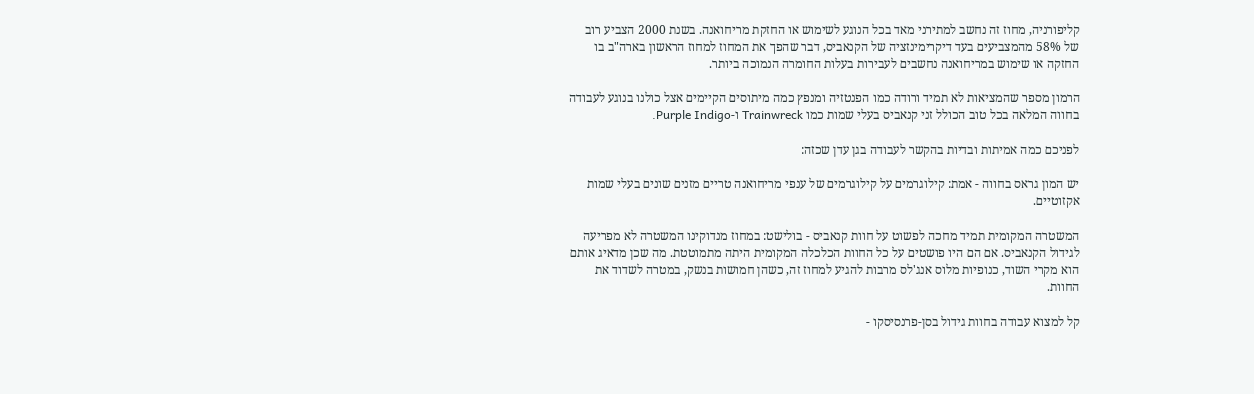קליפורניה, מחוז זה נחשב למתירני מאד בכל הנוגע לשימוש או החזקת מריחואנה. בשנת 2000 הצביע רוב של 58% מהמצביעים בעד דיקרימינזציה של הקנאביס, דבר שהפך את המחוז למחוז הראשון בארה"ב בו החזקה או שימוש במריחואנה נחשבים לעבירות בעלות החומרה הנמוכה ביותר.

הרמון מספר שהמציאות לא תמיד ורודה כמו הפנטזיה ומנפץ כמה מיתוסים הקיימים אצל כולנו בנוגע לעבודה בחווה המלאה בכל טוב הכולל זני קנאביס בעלי שמות כמו Trainwreck ו-Purple Indigo.

לפניכם כמה אמיתות ובדיות בהקשר לעבודה בגן עדן שכזה:

יש המון גראס בחווה - אמת: קילוגרמים על קילוגרמים של ענפי מריחואנה טריים מזנים שונים בעלי שמות אקזוטיים.

המשטרה המקומית תמיד מחכה לפשוט על חוות קנאביס - בולישט: במחוז מנדוקינו המשטרה לא מפריעה לגידול הקנאביס. אם הם היו פושטים על כל החוות הכלכלה המקומית היתה מתמוטטת. מה שכן מדאיג אותם הוא מקרי השוד, כנופיות מלוס אנג'לס מרבות להגיע למחוז זה, כשהן חמושות בנשק, במטרה לשדוד את החוות.

קל למצוא עבודה בחוות גידול בסן-פרנסיסקו -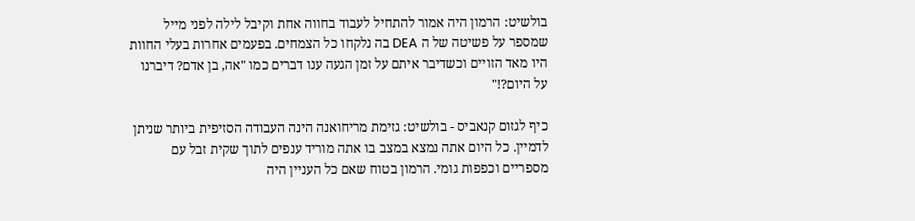בולשיט: הרמון היה אמור להתחיל לעבוד בחווה אחת וקיבל לילה לפני מייל שמספר על פשיטה של ה DEA בה נלקחו כל הצמחים. בפעמים אחרות בעלי החוות היו מאד הזויים וכשדיבר איתם על זמן הגעה ענו דברים כמו "אה, בן אדם? דיברנו על היום?!"

כיף לגזום קנאביס - בולשיט: גזימת מריחואנה הינה העבודה הסזיפית ביותר שניתן לדמיין. כל היום אתה נמצא במצב בו אתה מוריד ענפים לתוך שקית זבל עם מספריים וכפפות גומי. הרמון בטוח שאם כל העניין היה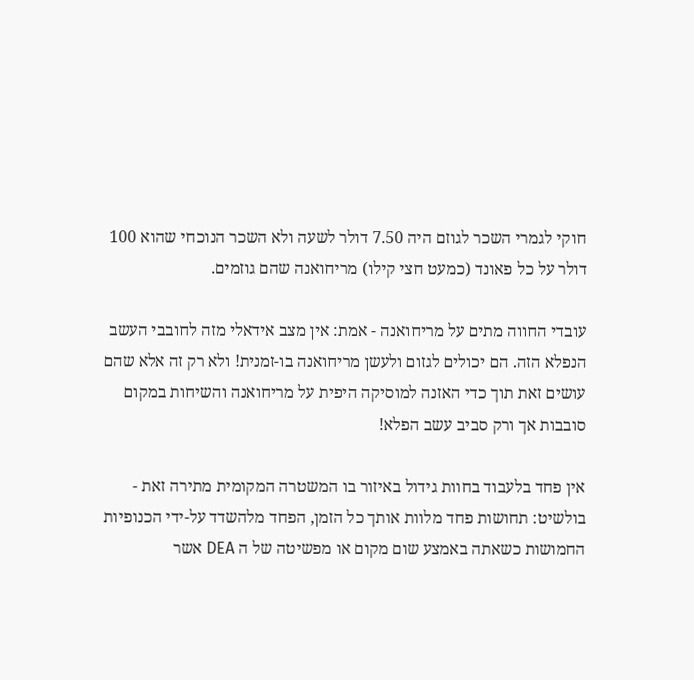חוקי לגמרי השכר לגוזם היה 7.50 דולר לשעה ולא השכר הנוכחי שהוא 100 דולר על כל פאונד (כמעט חצי קילו) מריחואנה שהם גוזמים.

עובדי החווה מתים על מריחואנה - אמת: אין מצב אידאלי מזה לחובבי העשב הנפלא הזה. הם יכולים לגזום ולעשן מריחואנה בו-זמנית! ולא רק זה אלא שהם עושים זאת תוך כדי האזנה למוסיקה היפית על מריחואנה והשיחות במקום סובבות אך ורק סביב עשב הפלא!

אין פחד בלעבוד בחוות גידול באיזור בו המשטרה המקומית מתירה זאת - בולשיט: תחושות פחד מלוות אותך כל הזמן, הפחד מלהשדד על-ידי הכנופיות החמושות כשאתה באמצע שום מקום או מפשיטה של ה DEA אשר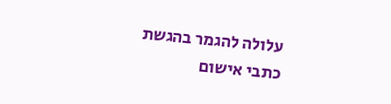עלולה להגמר בהגשת כתבי אישום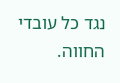נגד כל עובדי החווה.